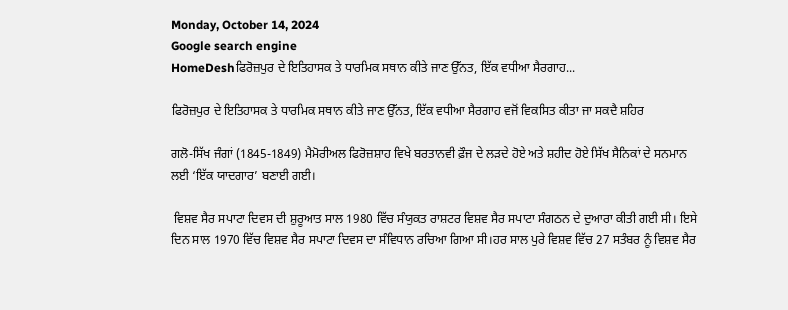Monday, October 14, 2024
Google search engine
HomeDeshਫਿਰੋਜ਼ਪੁਰ ਦੇ ਇਤਿਹਾਸਕ ਤੇ ਧਾਰਮਿਕ ਸਥਾਨ ਕੀਤੇ ਜਾਣ ਉੱਨਤ, ਇੱਕ ਵਧੀਆ ਸੈਰਗਾਹ...

ਫਿਰੋਜ਼ਪੁਰ ਦੇ ਇਤਿਹਾਸਕ ਤੇ ਧਾਰਮਿਕ ਸਥਾਨ ਕੀਤੇ ਜਾਣ ਉੱਨਤ, ਇੱਕ ਵਧੀਆ ਸੈਰਗਾਹ ਵਜੋਂ ਵਿਕਸਿਤ ਕੀਤਾ ਜਾ ਸਕਦੈ ਸ਼ਹਿਰ

ਗਲੋ-ਸਿੱਖ ਜੰਗਾਂ (1845-1849) ਮੈਮੋਰੀਅਲ ਫਿਰੋਜ਼ਸ਼ਾਹ ਵਿਖੇ ਬਰਤਾਨਵੀ ਫ਼ੌਜ ਦੇ ਲੜਦੇ ਹੋਏ ਅਤੇ ਸ਼ਹੀਦ ਹੋਏ ਸਿੱਖ ਸੈਨਿਕਾਂ ਦੇ ਸਨਮਾਨ ਲਈ ‘ਇੱਕ ਯਾਦਗਾਰ’ ਬਣਾਈ ਗਈ।

 ਵਿਸ਼ਵ ਸੈਰ ਸਪਾਟਾ ਦਿਵਸ ਦੀ ਸ਼ੁਰੂਆਤ ਸਾਲ 1980 ਵਿੱਚ ਸੰਯੁਕਤ ਰਾਸ਼ਟਰ ਵਿਸ਼ਵ ਸੈਰ ਸਪਾਟਾ ਸੰਗਠਨ ਦੇ ਦੁਆਰਾ ਕੀਤੀ ਗਈ ਸੀ। ਇਸੇ ਦਿਨ ਸਾਲ 1970 ਵਿੱਚ ਵਿਸ਼ਵ ਸੈਰ ਸਪਾਟਾ ਦਿਵਸ ਦਾ ਸੰਵਿਧਾਨ ਰਚਿਆ ਗਿਆ ਸੀ।ਹਰ ਸਾਲ ਪੁਰੇ ਵਿਸ਼ਵ ਵਿੱਚ 27 ਸਤੰਬਰ ਨੂੰ ਵਿਸ਼ਵ ਸੈਰ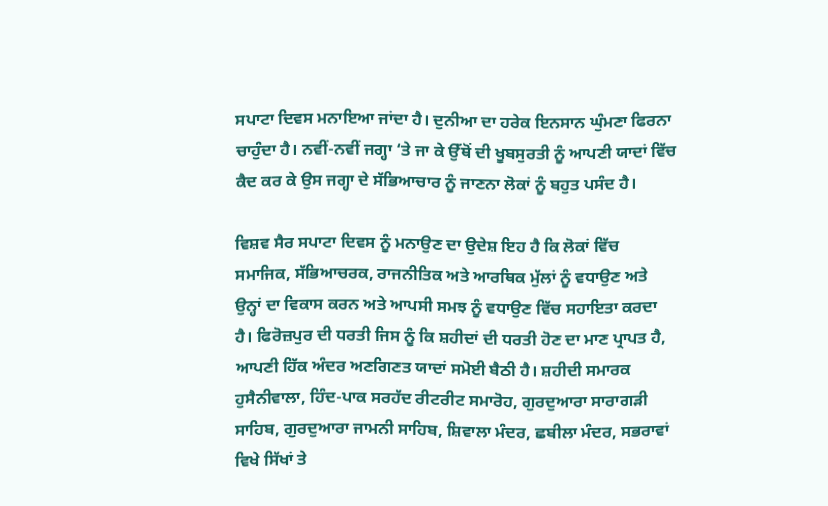ਸਪਾਟਾ ਦਿਵਸ ਮਨਾਇਆ ਜਾਂਦਾ ਹੈ। ਦੁਨੀਆ ਦਾ ਹਰੇਕ ਇਨਸਾਨ ਘੁੰਮਣਾ ਫਿਰਨਾ ਚਾਹੁੰਦਾ ਹੈ। ਨਵੀਂ-ਨਵੀਂ ਜਗ੍ਹਾ ‘ਤੇ ਜਾ ਕੇ ਉੱਥੋਂ ਦੀ ਖੂਬਸੁਰਤੀ ਨੂੰ ਆਪਣੀ ਯਾਦਾਂ ਵਿੱਚ ਕੈਦ ਕਰ ਕੇ ਉਸ ਜਗ੍ਹਾ ਦੇ ਸੱਭਿਆਚਾਰ ਨੂੰ ਜਾਣਨਾ ਲੋਕਾਂ ਨੂੰ ਬਹੁਤ ਪਸੰਦ ਹੈ।

ਵਿਸ਼ਵ ਸੈਰ ਸਪਾਟਾ ਦਿਵਸ ਨੂੰ ਮਨਾਉਣ ਦਾ ਉਦੇਸ਼ ਇਹ ਹੈ ਕਿ ਲੋਕਾਂ ਵਿੱਚ ਸਮਾਜਿਕ, ਸੱਭਿਆਚਰਕ, ਰਾਜਨੀਤਿਕ ਅਤੇ ਆਰਥਿਕ ਮੁੱਲਾਂ ਨੂੰ ਵਧਾਉਣ ਅਤੇ ਉਨ੍ਹਾਂ ਦਾ ਵਿਕਾਸ ਕਰਨ ਅਤੇ ਆਪਸੀ ਸਮਝ ਨੂੰ ਵਧਾਉਣ ਵਿੱਚ ਸਹਾਇਤਾ ਕਰਦਾ ਹੈ। ਫਿਰੋਜ਼ਪੁਰ ਦੀ ਧਰਤੀ ਜਿਸ ਨੂੰ ਕਿ ਸ਼ਹੀਦਾਂ ਦੀ ਧਰਤੀ ਹੋਣ ਦਾ ਮਾਣ ਪ੍ਰਾਪਤ ਹੈ, ਆਪਣੀ ਹਿੱਕ ਅੰਦਰ ਅਣਗਿਣਤ ਯਾਦਾਂ ਸਮੋਈ ਬੈਠੀ ਹੈ। ਸ਼ਹੀਦੀ ਸਮਾਰਕ ਹੁਸੈਨੀਵਾਲਾ, ਹਿੰਦ-ਪਾਕ ਸਰਹੱਦ ਰੀਟਰੀਟ ਸਮਾਰੋਹ, ਗੁਰਦੁਆਰਾ ਸਾਰਾਗੜੀ ਸਾਹਿਬ, ਗੁਰਦੁਆਰਾ ਜਾਮਨੀ ਸਾਹਿਬ, ਸ਼ਿਵਾਲਾ ਮੰਦਰ, ਛਬੀਲਾ ਮੰਦਰ, ਸਭਰਾਵਾਂ ਵਿਖੇ ਸਿੱਖਾਂ ਤੇ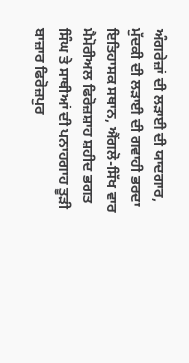ਅੰਗਰੇਜ਼ਾਂ ਦੀ ਲੜਾਈ ਦੀ ਯਾਦਗਾਰ, ਮੁੱਦਕੀ ਦੀ ਲੜਾਈ ਦੀ ਗਵਾਹੀ ਭਰਦਾ ਇਤਿਹਾਸਕ ਸਥਾਨ, ਐਂਗਲੋ-ਸਿੱਖ ਵਾਰ ਮੈਮੋਰੀਅਲ ਫਿਰੋਜ਼ਸ਼ਾਹ ਸ਼ਹੀਦ ਭਗਤ ਸਿੰਘ ਤੇ ਸਾਥੀਆਂ ਦੀ ਪਨਾਹਗਾਹ ਤੂੜੀ ਬਾਜ਼ਾਰ ਫਿਰੋਜ਼ਪੁਰ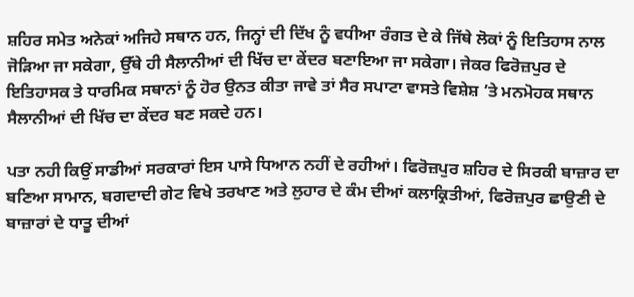ਸ਼ਹਿਰ ਸਮੇਤ ਅਨੇਕਾਂ ਅਜਿਹੇ ਸਥਾਨ ਹਨ, ਜਿਨ੍ਹਾਂ ਦੀ ਦਿੱਖ ਨੂੰ ਵਧੀਆ ਰੰਗਤ ਦੇ ਕੇ ਜਿੱਥੇ ਲੋਕਾਂ ਨੂੰ ਇਤਿਹਾਸ ਨਾਲ ਜੋੜਿਆ ਜਾ ਸਕੇਗਾ, ਉੱਥੇ ਹੀ ਸੈਲਾਨੀਆਂ ਦੀ ਖਿੱਚ ਦਾ ਕੇਂਦਰ ਬਣਾਇਆ ਜਾ ਸਕੇਗਾ। ਜੇਕਰ ਫਿਰੋਜ਼ਪੁਰ ਦੇ ਇਤਿਹਾਸਕ ਤੇ ਧਾਰਮਿਕ ਸਥਾਨਾਂ ਨੂੰ ਹੋਰ ਉਨਤ ਕੀਤਾ ਜਾਵੇ ਤਾਂ ਸੈਰ ਸਪਾਟਾ ਵਾਸਤੇ ਵਿਸ਼ੇਸ਼ ’ਤੇ ਮਨਮੋਹਕ ਸਥਾਨ ਸੈਲਾਨੀਆਂ ਦੀ ਖਿੱਚ ਦਾ ਕੇਂਦਰ ਬਣ ਸਕਦੇ ਹਨ।

ਪਤਾ ਨਹੀ ਕਿਉਂ ਸਾਡੀਆਂ ਸਰਕਾਰਾਂ ਇਸ ਪਾਸੇ ਧਿਆਨ ਨਹੀਂ ਦੇ ਰਹੀਆਂ। ਫਿਰੋਜ਼ਪੁਰ ਸ਼ਹਿਰ ਦੇ ਸਿਰਕੀ ਬਾਜ਼ਾਰ ਦਾ ਬਣਿਆ ਸਾਮਾਨ, ਬਗਦਾਦੀ ਗੇਟ ਵਿਖੇ ਤਰਖਾਣ ਅਤੇ ਲੁਹਾਰ ਦੇ ਕੰਮ ਦੀਆਂ ਕਲਾਕ੍ਰਿਤੀਆਂ, ਫਿਰੋਜ਼ਪੁਰ ਛਾਉਣੀ ਦੇ ਬਾਜ਼ਾਰਾਂ ਦੇ ਧਾਤੂ ਦੀਆਂ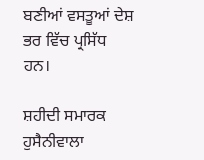ਬਣੀਆਂ ਵਸਤੂਆਂ ਦੇਸ਼ ਭਰ ਵਿੱਚ ਪ੍ਰਸਿੱਧ ਹਨ।

ਸ਼ਹੀਦੀ ਸਮਾਰਕ ਹੁਸੈਨੀਵਾਲਾ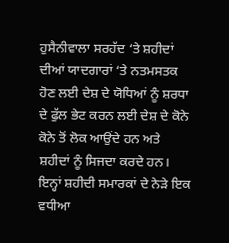ਹੁਸੈਨੀਵਾਲਾ ਸਰਹੱਦ ‘ਤੇ ਸ਼ਹੀਦਾਂ ਦੀਆਂ ਯਾਦਗਾਰਾਂ ‘ਤੇ ਨਤਮਸਤਕ ਹੋਣ ਲਈ ਦੇਸ਼ ਦੇ ਯੋਧਿਆਂ ਨੂੰ ਸ਼ਰਧਾ ਦੇ ਫੁੱਲ ਭੇਟ ਕਰਨ ਲਈ ਦੇਸ਼ ਦੇ ਕੋਨੇ ਕੋਨੇ ਤੋਂ ਲੋਕ ਆਉਂਦੇ ਹਨ ਅਤੇ ਸ਼ਹੀਦਾਂ ਨੂੰ ਸਿਜਦਾ ਕਰਦੇ ਹਨ। ਇਨ੍ਹਾਂ ਸ਼ਹੀਦੀ ਸਮਾਰਕਾਂ ਦੇ ਨੇੜੇ ਇਕ ਵਧੀਆ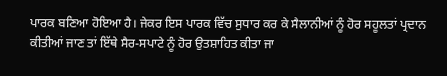ਪਾਰਕ ਬਣਿਆ ਹੋਇਆ ਹੈ। ਜੇਕਰ ਇਸ ਪਾਰਕ ਵਿੱਚ ਸੁਧਾਰ ਕਰ ਕੇ ਸੈਲਾਨੀਆਂ ਨੂੰ ਹੋਰ ਸਹੂਲਤਾਂ ਪ੍ਰਦਾਨ ਕੀਤੀਆਂ ਜਾਣ ਤਾਂ ਇੱਥੇ ਸੈਰ-ਸਪਾਟੇ ਨੂੰ ਹੋਰ ਉਤਸ਼ਾਹਿਤ ਕੀਤਾ ਜਾ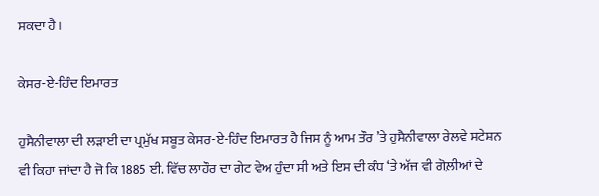ਸਕਦਾ ਹੈ।

ਕੇਸਰ-ਏ-ਹਿੰਦ ਇਮਾਰਤ

ਹੁਸੈਨੀਵਾਲਾ ਦੀ ਲੜਾਈ ਦਾ ਪ੍ਰਮੁੱਖ ਸਬੂਤ ਕੇਸਰ-ਏ-ਹਿੰਦ ਇਮਾਰਤ ਹੈ ਜਿਸ ਨੂੰ ਆਮ ਤੌਰ ’ਤੇ ਹੁਸੈਨੀਵਾਲਾ ਰੇਲਵੇ ਸਟੇਸ਼ਨ ਵੀ ਕਿਹਾ ਜਾਂਦਾ ਹੈ ਜੋ ਕਿ 1885 ਈ. ਵਿੱਚ ਲਾਹੌਰ ਦਾ ਗੇਟ ਵੇਅ ਹੁੰਦਾ ਸੀ ਅਤੇ ਇਸ ਦੀ ਕੰਧ ‘ਤੇ ਅੱਜ ਵੀ ਗੋਲ਼ੀਆਂ ਦੇ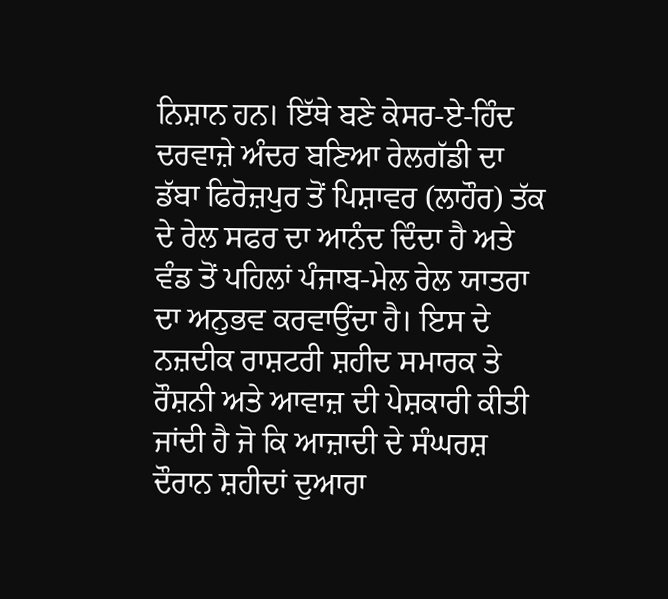ਨਿਸ਼ਾਨ ਹਨ। ਇੱਥੇ ਬਣੇ ਕੇਸਰ-ਏ-ਹਿੰਦ ਦਰਵਾਜ਼ੇ ਅੰਦਰ ਬਣਿਆ ਰੇਲਗੱਡੀ ਦਾ ਡੱਬਾ ਫਿਰੋਜ਼ਪੁਰ ਤੋਂ ਪਿਸ਼ਾਵਰ (ਲਾਹੌਰ) ਤੱਕ ਦੇ ਰੇਲ ਸਫਰ ਦਾ ਆਨੰਦ ਦਿੰਦਾ ਹੈ ਅਤੇ ਵੰਡ ਤੋਂ ਪਹਿਲਾਂ ਪੰਜਾਬ-ਮੇਲ ਰੇਲ ਯਾਤਰਾ ਦਾ ਅਨੁਭਵ ਕਰਵਾਉਂਦਾ ਹੈ। ਇਸ ਦੇ ਨਜ਼ਦੀਕ ਰਾਸ਼ਟਰੀ ਸ਼ਹੀਦ ਸਮਾਰਕ ਤੇ ਰੌਸ਼ਨੀ ਅਤੇ ਆਵਾਜ਼ ਦੀ ਪੇਸ਼ਕਾਰੀ ਕੀਤੀ ਜਾਂਦੀ ਹੈ ਜੋ ਕਿ ਆਜ਼ਾਦੀ ਦੇ ਸੰਘਰਸ਼ ਦੌਰਾਨ ਸ਼ਹੀਦਾਂ ਦੁਆਰਾ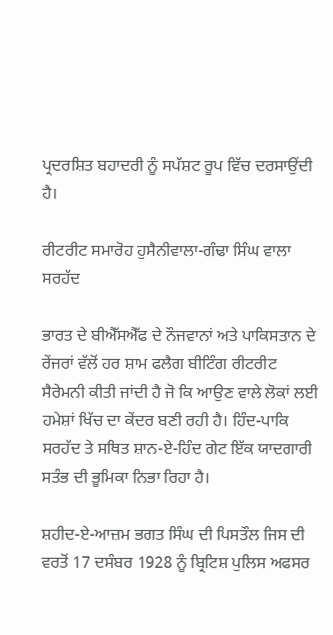ਪ੍ਰਦਰਸ਼ਿਤ ਬਹਾਦਰੀ ਨੂੰ ਸਪੱਸ਼ਟ ਰੂਪ ਵਿੱਚ ਦਰਸਾਉਂਦੀ ਹੈ।

ਰੀਟਰੀਟ ਸਮਾਰੋਹ ਹੁਸੈਨੀਵਾਲਾ-ਗੰਢਾ ਸਿੰਘ ਵਾਲਾ ਸਰਹੱਦ

ਭਾਰਤ ਦੇ ਬੀਐੱਸਐੱਫ ਦੇ ਨੌਜਵਾਨਾਂ ਅਤੇ ਪਾਕਿਸਤਾਨ ਦੇ ਰੇਂਜਰਾਂ ਵੱਲੋਂ ਹਰ ਸ਼ਾਮ ਫਲੈਗ ਬੀਟਿੰਗ ਰੀਟਰੀਟ ਸੈਰੇਮਨੀ ਕੀਤੀ ਜਾਂਦੀ ਹੈ ਜੋ ਕਿ ਆਉਣ ਵਾਲੇ ਲੋਕਾਂ ਲਈ ਹਮੇਸ਼ਾਂ ਖਿੱਚ ਦਾ ਕੇਂਦਰ ਬਣੀ ਰਹੀ ਹੈ। ਹਿੰਦ-ਪਾਕਿ ਸਰਹੱਦ ਤੇ ਸਥਿਤ ਸ਼ਾਨ-ਏ-ਹਿੰਦ ਗੇਟ ਇੱਕ ਯਾਦਗਾਰੀ ਸਤੰਭ ਦੀ ਭੂਮਿਕਾ ਨਿਭਾ ਰਿਹਾ ਹੈ।

ਸ਼ਹੀਦ-ਏ-ਆਜ਼ਮ ਭਗਤ ਸਿੰਘ ਦੀ ਪਿਸਤੌਲ ਜਿਸ ਦੀ ਵਰਤੋਂ 17 ਦਸੰਬਰ 1928 ਨੂੰ ਬ੍ਰਿਟਿਸ਼ ਪੁਲਿਸ ਅਫਸਰ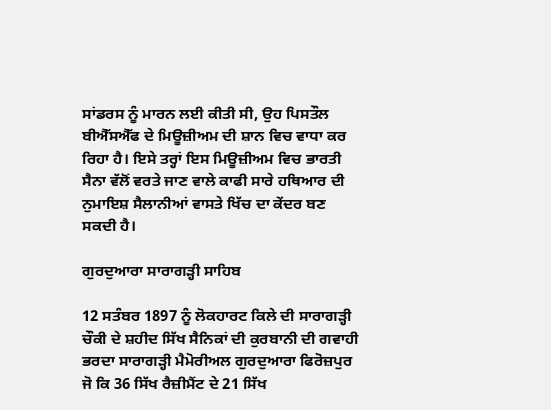ਸਾਂਡਰਸ ਨੂੰ ਮਾਰਨ ਲਈ ਕੀਤੀ ਸੀ, ਉਹ ਪਿਸਤੌਲ ਬੀਐੱਸਐੱਫ ਦੇ ਮਿਊਜ਼ੀਅਮ ਦੀ ਸ਼ਾਨ ਵਿਚ ਵਾਧਾ ਕਰ ਰਿਹਾ ਹੈ। ਇਸੇ ਤਰ੍ਹਾਂ ਇਸ ਮਿਊਜ਼ੀਅਮ ਵਿਚ ਭਾਰਤੀ ਸੈਨਾ ਵੱਲੋਂ ਵਰਤੇ ਜਾਣ ਵਾਲੇ ਕਾਫੀ ਸਾਰੇ ਹਥਿਆਰ ਦੀ ਨੁਮਾਇਸ਼ ਸੈਲਾਨੀਆਂ ਵਾਸਤੇ ਖਿੱਚ ਦਾ ਕੇਂਦਰ ਬਣ ਸਕਦੀ ਹੈ।

ਗੁਰਦੁਆਰਾ ਸਾਰਾਗੜ੍ਹੀ ਸਾਹਿਬ

12 ਸਤੰਬਰ 1897 ਨੂੰ ਲੋਕਹਾਰਟ ਕਿਲੇ ਦੀ ਸਾਰਾਗੜ੍ਹੀ ਚੌਕੀ ਦੇ ਸ਼ਹੀਦ ਸਿੱਖ ਸੈਨਿਕਾਂ ਦੀ ਕੁਰਬਾਨੀ ਦੀ ਗਵਾਹੀ ਭਰਦਾ ਸਾਰਾਗੜ੍ਹੀ ਮੈਮੋਰੀਅਲ ਗੁਰਦੁਆਰਾ ਫਿਰੋਜ਼ਪੁਰ ਜੋ ਕਿ 36 ਸਿੱਖ ਰੈਜ਼ੀਮੈਂਟ ਦੇ 21 ਸਿੱਖ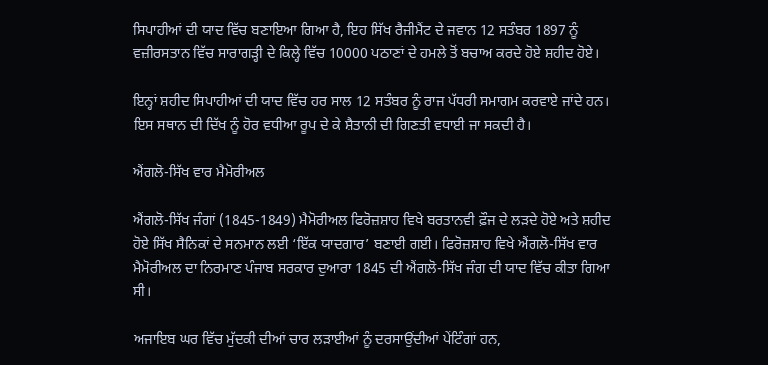ਸਿਪਾਹੀਆਂ ਦੀ ਯਾਦ ਵਿੱਚ ਬਣਾਇਆ ਗਿਆ ਹੈ, ਇਹ ਸਿੱਖ ਰੈਜੀਮੈਂਟ ਦੇ ਜਵਾਨ 12 ਸਤੰਬਰ 1897 ਨੂੰ ਵਜ਼ੀਰਸਤਾਨ ਵਿੱਚ ਸਾਰਾਗੜ੍ਹੀ ਦੇ ਕਿਲ੍ਹੇ ਵਿੱਚ 10000 ਪਠਾਣਾਂ ਦੇ ਹਮਲੇ ਤੋਂ ਬਚਾਅ ਕਰਦੇ ਹੋਏ ਸ਼ਹੀਦ ਹੋਏ।

ਇਨ੍ਹਾਂ ਸ਼ਹੀਦ ਸਿਪਾਹੀਆਂ ਦੀ ਯਾਦ ਵਿੱਚ ਹਰ ਸਾਲ 12 ਸਤੰਬਰ ਨੂੰ ਰਾਜ ਪੱਧਰੀ ਸਮਾਗਮ ਕਰਵਾਏ ਜਾਂਦੇ ਹਨ। ਇਸ ਸਥਾਨ ਦੀ ਦਿੱਖ ਨੂੰ ਹੋਰ ਵਧੀਆ ਰੂਪ ਦੇ ਕੇ ਸ਼ੈਤਾਨੀ ਦੀ ਗਿਣਤੀ ਵਧਾਈ ਜਾ ਸਕਦੀ ਹੈ।

ਐਂਗਲੋ-ਸਿੱਖ ਵਾਰ ਮੈਮੋਰੀਅਲ

ਐਂਗਲੋ-ਸਿੱਖ ਜੰਗਾਂ (1845-1849) ਮੈਮੋਰੀਅਲ ਫਿਰੋਜ਼ਸ਼ਾਹ ਵਿਖੇ ਬਰਤਾਨਵੀ ਫ਼ੌਜ ਦੇ ਲੜਦੇ ਹੋਏ ਅਤੇ ਸ਼ਹੀਦ ਹੋਏ ਸਿੱਖ ਸੈਨਿਕਾਂ ਦੇ ਸਨਮਾਨ ਲਈ ‘ਇੱਕ ਯਾਦਗਾਰ’ ਬਣਾਈ ਗਈ। ਫਿਰੋਜ਼ਸ਼ਾਹ ਵਿਖੇ ਐਂਗਲੋ-ਸਿੱਖ ਵਾਰ ਮੈਮੋਰੀਅਲ ਦਾ ਨਿਰਮਾਣ ਪੰਜਾਬ ਸਰਕਾਰ ਦੁਆਰਾ 1845 ਦੀ ਐਂਗਲੋ-ਸਿੱਖ ਜੰਗ ਦੀ ਯਾਦ ਵਿੱਚ ਕੀਤਾ ਗਿਆ ਸੀ।

ਅਜਾਇਬ ਘਰ ਵਿੱਚ ਮੁੱਦਕੀ ਦੀਆਂ ਚਾਰ ਲੜਾਈਆਂ ਨੂੰ ਦਰਸਾਉਂਦੀਆਂ ਪੇਂਟਿੰਗਾਂ ਹਨ,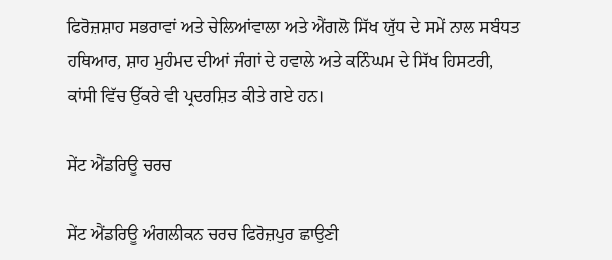ਫਿਰੋਜ਼ਸ਼ਾਹ ਸਭਰਾਵਾਂ ਅਤੇ ਚੇਲਿਆਂਵਾਲਾ ਅਤੇ ਐਂਗਲੋ ਸਿੱਖ ਯੁੱਧ ਦੇ ਸਮੇਂ ਨਾਲ ਸਬੰਧਤ ਹਥਿਆਰ, ਸ਼ਾਹ ਮੁਹੰਮਦ ਦੀਆਂ ਜੰਗਾਂ ਦੇ ਹਵਾਲੇ ਅਤੇ ਕਨਿੰਘਮ ਦੇ ਸਿੱਖ ਹਿਸਟਰੀ, ਕਾਂਸੀ ਵਿੱਚ ਉੱਕਰੇ ਵੀ ਪ੍ਰਦਰਸ਼ਿਤ ਕੀਤੇ ਗਏ ਹਨ।

ਸੇਂਟ ਐਂਡਰਿਊ ਚਰਚ

ਸੇਂਟ ਐਂਡਰਿਊ ਅੰਗਲੀਕਨ ਚਰਚ ਫਿਰੋਜ਼ਪੁਰ ਛਾਉਣੀ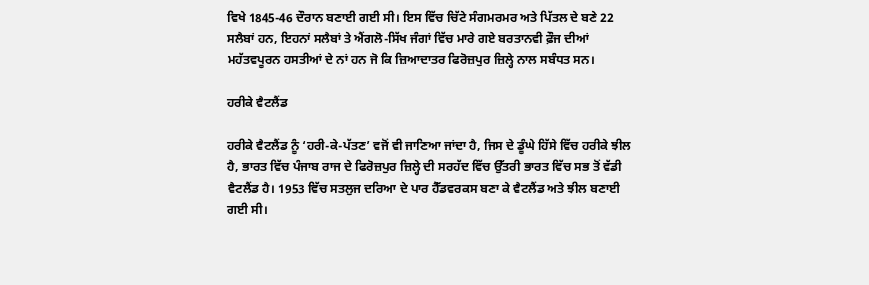ਵਿਖੇ 1845-46 ਦੌਰਾਨ ਬਣਾਈ ਗਈ ਸੀ। ਇਸ ਵਿੱਚ ਚਿੱਟੇ ਸੰਗਮਰਮਰ ਅਤੇ ਪਿੱਤਲ ਦੇ ਬਣੇ 22 ਸਲੈਬਾਂ ਹਨ, ਇਹਨਾਂ ਸਲੈਬਾਂ ਤੇ ਐਂਗਲੋ-ਸਿੱਖ ਜੰਗਾਂ ਵਿੱਚ ਮਾਰੇ ਗਏ ਬਰਤਾਨਵੀ ਫ਼ੌਜ ਦੀਆਂ ਮਹੱਤਵਪੂਰਨ ਹਸਤੀਆਂ ਦੇ ਨਾਂ ਹਨ ਜੋ ਕਿ ਜ਼ਿਆਦਾਤਰ ਫਿਰੋਜ਼ਪੁਰ ਜ਼ਿਲ੍ਹੇ ਨਾਲ ਸਬੰਧਤ ਸਨ।

ਹਰੀਕੇ ਵੈਟਲੈਂਡ

ਹਰੀਕੇ ਵੈਟਲੈਂਡ ਨੂੰ ‘ਹਰੀ-ਕੇ-ਪੱਤਣ’ ਵਜੋਂ ਵੀ ਜਾਣਿਆ ਜਾਂਦਾ ਹੈ, ਜਿਸ ਦੇ ਡੂੰਘੇ ਹਿੱਸੇ ਵਿੱਚ ਹਰੀਕੇ ਝੀਲ ਹੈ, ਭਾਰਤ ਵਿੱਚ ਪੰਜਾਬ ਰਾਜ ਦੇ ਫਿਰੋਜ਼ਪੁਰ ਜ਼ਿਲ੍ਹੇ ਦੀ ਸਰਹੱਦ ਵਿੱਚ ਉੱਤਰੀ ਭਾਰਤ ਵਿੱਚ ਸਭ ਤੋਂ ਵੱਡੀ ਵੈਟਲੈਂਡ ਹੈ। 1953 ਵਿੱਚ ਸਤਲੁਜ ਦਰਿਆ ਦੇ ਪਾਰ ਹੈੱਡਵਰਕਸ ਬਣਾ ਕੇ ਵੈਟਲੈਂਡ ਅਤੇ ਝੀਲ ਬਣਾਈ ਗਈ ਸੀ।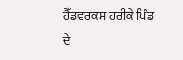ਹੈੱਡਵਰਕਸ ਹਰੀਕੇ ਪਿੰਡ ਦੇ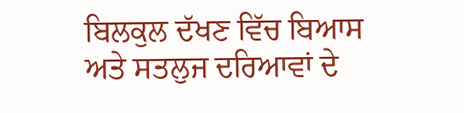ਬਿਲਕੁਲ ਦੱਖਣ ਵਿੱਚ ਬਿਆਸ ਅਤੇ ਸਤਲੁਜ ਦਰਿਆਵਾਂ ਦੇ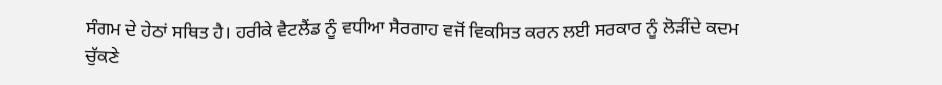ਸੰਗਮ ਦੇ ਹੇਠਾਂ ਸਥਿਤ ਹੈ। ਹਰੀਕੇ ਵੈਟਲੈਂਡ ਨੂੰ ਵਧੀਆ ਸੈਰਗਾਹ ਵਜੋਂ ਵਿਕਸਿਤ ਕਰਨ ਲਈ ਸਰਕਾਰ ਨੂੰ ਲੋੜੀਂਦੇ ਕਦਮ ਚੁੱਕਣੇ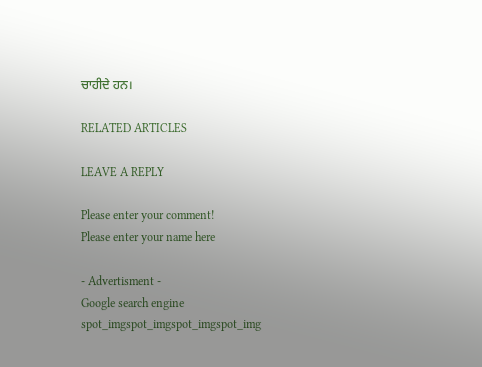ਚਾਹੀਦੇ ਹਨ।

RELATED ARTICLES

LEAVE A REPLY

Please enter your comment!
Please enter your name here

- Advertisment -
Google search engine
spot_imgspot_imgspot_imgspot_img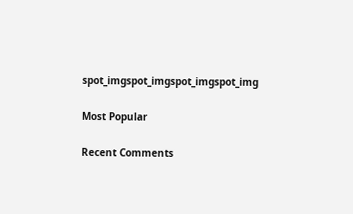spot_imgspot_imgspot_imgspot_img

Most Popular

Recent Comments